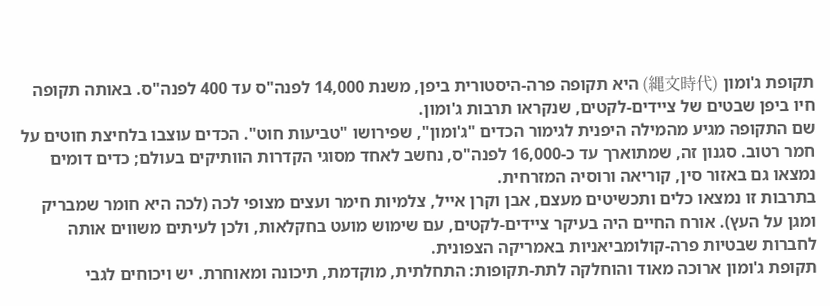תקופת ג'ומון (縄文時代) היא תקופה פרה-היסטורית ביפן, משנת 14,000 לפנה"ס עד 400 לפנה"ס. באותה תקופה חיו ביפן שבטים של ציידים-לקטים, שנקראו תרבות ג'ומון.
שם התקופה מגיע מהמילה היפנית לגימור הכדים "ג'ומון", שפירושו "טביעות חוט". הכדים עוצבו בלחיצת חוטים על חמר רטוב. סגנון זה, שמתוארך עד כ-16,000 לפנה"ס, נחשב לאחד מסוגי הקדרות הוותיקים בעולם; כדים דומים נמצאו גם באזור סין, קוריאה ורוסיה המזרחית.
בתרבות זו נמצאו כלים ותכשיטים מעצם, אבן וקרן אייל, צלמיות חימר ועצים מצופי לכה (לכה היא חומר שמבריק ומגן על העץ). אורח החיים היה בעיקר ציידים-לקטים, עם שימוש מועט בחקלאות, ולכן לעיתים משווים אותה לחברות שבטיות פרה-קולומביאניות באמריקה הצפונית.
תקופת ג'ומון ארוכה מאוד והוחלקה לתת-תקופות: התחלתית, מוקדמת, תיכונה ומאוחרת. יש ויכוחים לגבי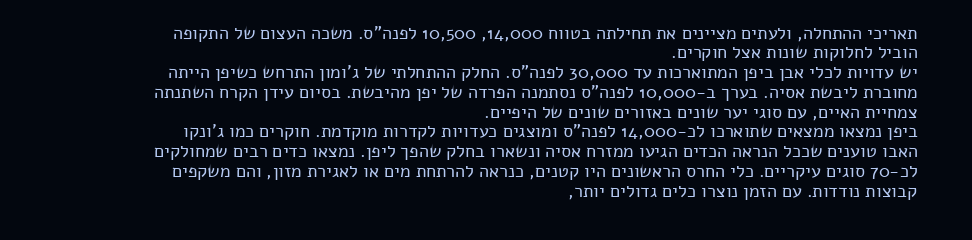תאריכי ההתחלה, ולעתים מציינים את תחילתה בטווח 14,000, 10,500 לפנה"ס. משכה העצום של התקופה הוביל לחלוקות שונות אצל חוקרים.
יש עדויות לכלי אבן ביפן המתוארכות עד 30,000 לפנה"ס. החלק ההתחלתי של ג'ומון התרחש כשיפן הייתה מחוברת ליבשת אסיה. בערך ב-10,000 לפנה"ס נסתמנה הפרדה של יפן מהיבשת. בסיום עידן הקרח השתנתה צמחיית האיים, עם סוגי יער שונים באזורים שונים של היפיים.
ביפן נמצאו ממצאים שתוארכו לכ-14,000 לפנה"ס ומוצגים כעדויות לקדרות מוקדמת. חוקרים כמו ג'ונקו האבו טוענים שככל הנראה הכדים הגיעו ממזרח אסיה ונשארו בחלק שהפך ליפן. נמצאו כדים רבים שמחולקים לכ-70 סוגים עיקריים. כלי החרס הראשונים היו קטנים, כנראה להרתחת מים או לאגירת מזון, והם משקפים קבוצות נודדות. עם הזמן נוצרו כלים גדולים יותר,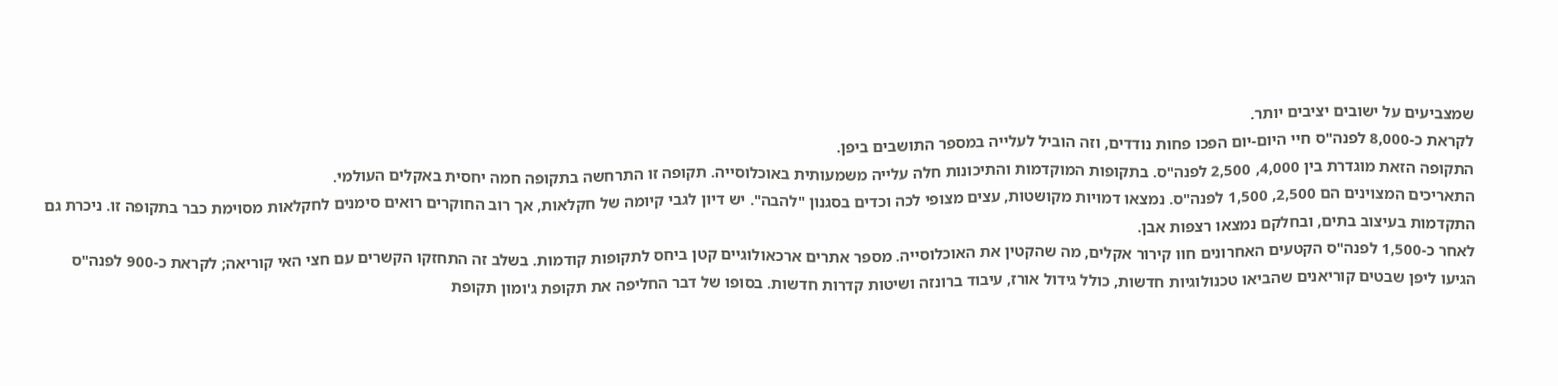שמצביעים על ישובים יציבים יותר.
לקראת כ-8,000 לפנה"ס חיי היום-יום הפכו פחות נודדים, וזה הוביל לעלייה במספר התושבים ביפן.
התקופה הזאת מוגדרת בין 4,000, 2,500 לפנה"ס. בתקופות המוקדמות והתיכונות חלה עלייה משמעותית באוכלוסייה. תקופה זו התרחשה בתקופה חמה יחסית באקלים העולמי.
התאריכים המצוינים הם 2,500, 1,500 לפנה"ס. נמצאו דמויות מקושטות, עצים מצופי לכה וכדים בסגנון "להבה". יש דיון לגבי קיומה של חקלאות, אך רוב החוקרים רואים סימנים לחקלאות מסוימת כבר בתקופה זו. ניכרת גם התקדמות בעיצוב בתים, ובחלקם נמצאו רצפות אבן.
לאחר כ-1,500 לפנה"ס הקטעים האחרונים חוו קירור אקלים, מה שהקטין את האוכלוסייה. מספר אתרים ארכאולוגיים קטן ביחס לתקופות קודמות. בשלב זה התחזקו הקשרים עם חצי האי קוריאה; לקראת כ-900 לפנה"ס הגיעו ליפן שבטים קוריאנים שהביאו טכנולוגיות חדשות, כולל גידול אורז, עיבוד ברונזה ושיטות קדרות חדשות. בסופו של דבר החליפה את תקופת ג'ומון תקופת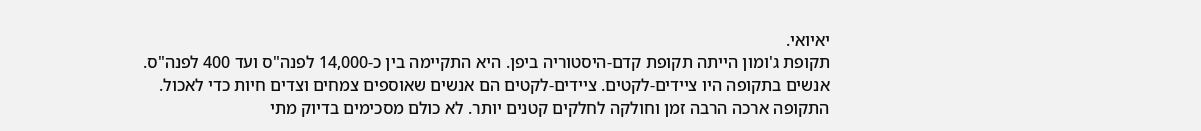יאיואי.
תקופת ג'ומון הייתה תקופת קדם-היסטוריה ביפן. היא התקיימה בין כ-14,000 לפנה"ס ועד 400 לפנה"ס.
אנשים בתקופה היו ציידים-לקטים. ציידים-לקטים הם אנשים שאוספים צמחים וצדים חיות כדי לאכול.
התקופה ארכה הרבה זמן וחולקה לחלקים קטנים יותר. לא כולם מסכימים בדיוק מתי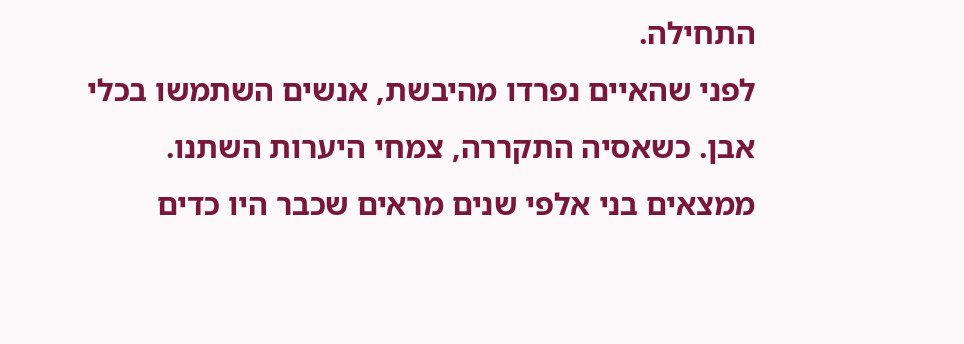התחילה.
לפני שהאיים נפרדו מהיבשת, אנשים השתמשו בכלי אבן. כשאסיה התקררה, צמחי היערות השתנו.
ממצאים בני אלפי שנים מראים שכבר היו כדים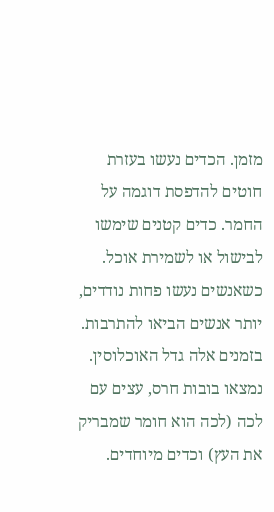מזמן. הכדים נעשו בעזרת חוטים להדפסת דוגמה על החמר. כדים קטנים שימשו לבישול או לשמירת אוכל.
כשאנשים נעשו פחות נודדים, יותר אנשים הביאו להתרבות.
בזמנים אלה גדל האוכלוסין. נמצאו בובות חרס, עצים עם לכה (לכה הוא חומר שמבריק את העץ) וכדים מיוחדים.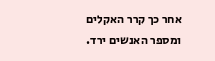אחר כך קרר האקלים ומספר האנשים ירד.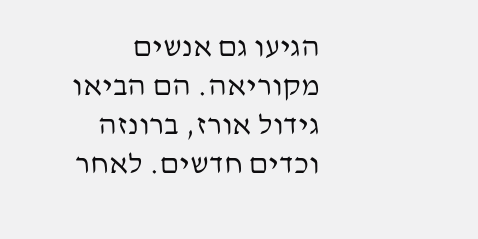הגיעו גם אנשים מקוריאה. הם הביאו גידול אורז, ברונזה וכדים חדשים. לאחר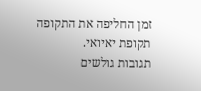זמן החליפה את התקופה תקופת יאיואי.
תגובות גולשים